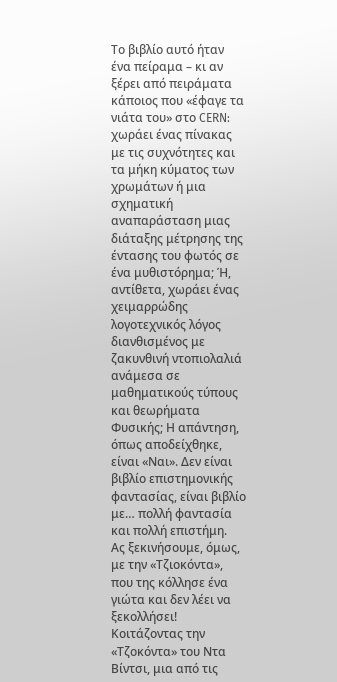Το βιβλίο αυτό ήταν ένα πείραμα – κι αν ξέρει από πειράματα κάποιος που «έφαγε τα νιάτα του» στο CERN: χωράει ένας πίνακας με τις συχνότητες και τα μήκη κύματος των χρωμάτων ή μια σχηματική αναπαράσταση μιας διάταξης μέτρησης της έντασης του φωτός σε ένα μυθιστόρημα; Ή, αντίθετα, χωράει ένας χειμαρρώδης λογοτεχνικός λόγος διανθισμένος με ζακυνθινή ντοπιολαλιά ανάμεσα σε μαθηματικούς τύπους και θεωρήματα Φυσικής; Η απάντηση, όπως αποδείχθηκε, είναι «Ναι». Δεν είναι βιβλίο επιστημονικής φαντασίας, είναι βιβλίο με… πολλή φαντασία και πολλή επιστήμη.
Ας ξεκινήσουμε, όμως, με την «Τζιοκόντα», που της κόλλησε ένα γιώτα και δεν λέει να ξεκολλήσει! Κοιτάζοντας την «Τζοκόντα» του Ντα Βίντσι, μια από τις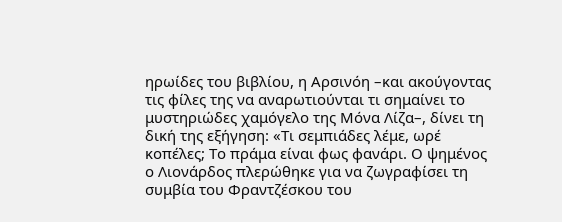ηρωίδες του βιβλίου, η Αρσινόη –και ακούγοντας τις φίλες της να αναρωτιούνται τι σημαίνει το μυστηριώδες χαμόγελο της Μόνα Λίζα–, δίνει τη δική της εξήγηση: «Τι σεμπιάδες λέμε, ωρέ κοπέλες; Το πράμα είναι φως φανάρι. Ο ψημένος ο Λιονάρδος πλερώθηκε για να ζωγραφίσει τη συμβία του Φραντζέσκου του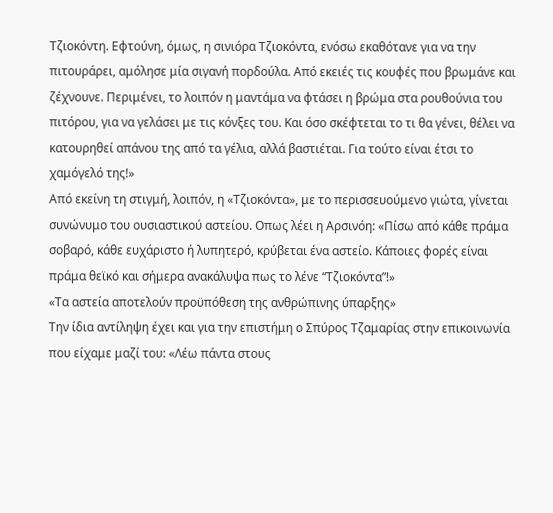Τζιοκόντη. Εφτούνη, όμως, η σινιόρα Τζιοκόντα, ενόσω εκαθότανε για να την πιτουράρει, αμόλησε μία σιγανή πορδούλα. Aπό εκειές τις κουφές που βρωμάνε και ζέχνουνε. Περιμένει, το λοιπόν η μαντάμα να φτάσει η βρώμα στα ρουθούνια του πιτόρου, για να γελάσει με τις κόνξες του. Και όσο σκέφτεται το τι θα γένει, θέλει να κατουρηθεί απάνου της από τα γέλια, αλλά βαστιέται. Για τούτο είναι έτσι το χαμόγελό της!»
Από εκείνη τη στιγμή, λοιπόν, η «Τζιοκόντα», με το περισσευούμενο γιώτα, γίνεται συνώνυμο του ουσιαστικού αστείου. Οπως λέει η Αρσινόη: «Πίσω από κάθε πράμα σοβαρό, κάθε ευχάριστο ή λυπητερό, κρύβεται ένα αστείο. Κάποιες φορές είναι πράμα θεϊκό και σήμερα ανακάλυψα πως το λένε “Τζιοκόντα”!»
«Τα αστεία αποτελούν προϋπόθεση της ανθρώπινης ύπαρξης»
Την ίδια αντίληψη έχει και για την επιστήμη ο Σπύρος Τζαμαρίας στην επικοινωνία που είχαμε μαζί του: «Λέω πάντα στους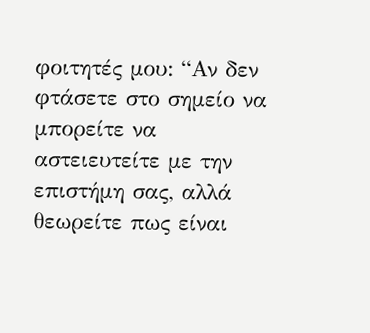φοιτητές μου: “Αν δεν φτάσετε στο σημείο να μπορείτε να αστειευτείτε με την επιστήμη σας, αλλά θεωρείτε πως είναι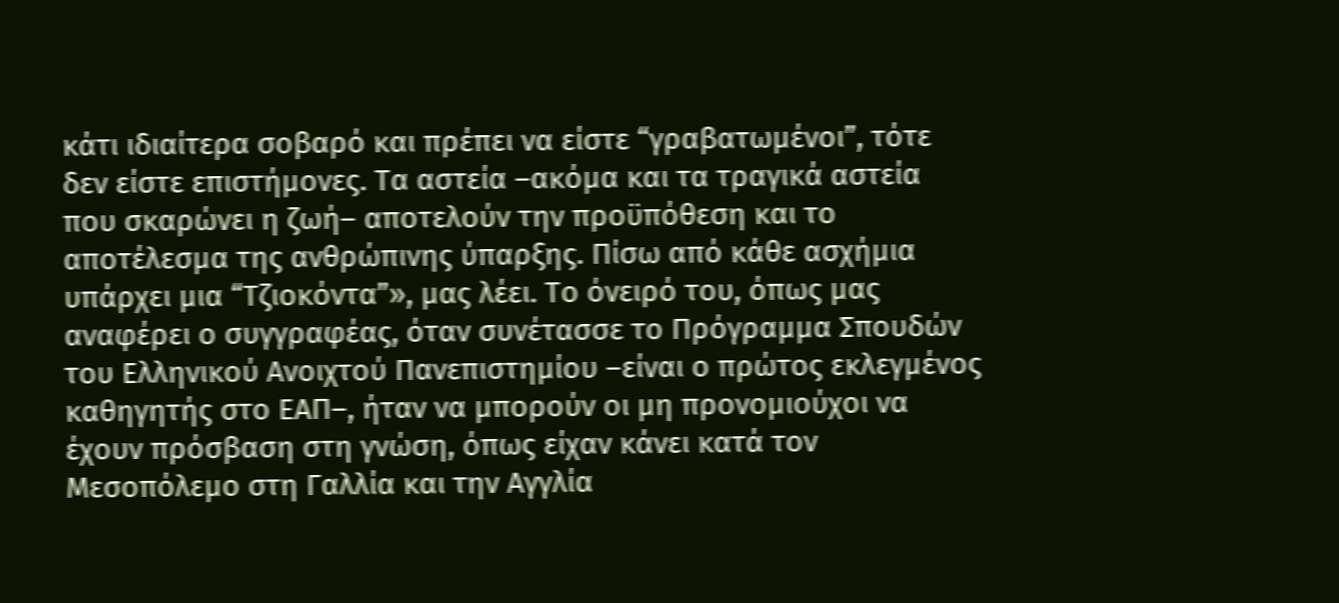κάτι ιδιαίτερα σοβαρό και πρέπει να είστε “γραβατωμένοι”, τότε δεν είστε επιστήμονες. Τα αστεία –ακόμα και τα τραγικά αστεία που σκαρώνει η ζωή– αποτελούν την προϋπόθεση και το αποτέλεσμα της ανθρώπινης ύπαρξης. Πίσω από κάθε ασχήμια υπάρχει μια “Τζιοκόντα”», μας λέει. Το όνειρό του, όπως μας αναφέρει ο συγγραφέας, όταν συνέτασσε το Πρόγραμμα Σπουδών του Ελληνικού Ανοιχτού Πανεπιστημίου –είναι ο πρώτος εκλεγμένος καθηγητής στο ΕΑΠ–, ήταν να μπορούν οι μη προνομιούχοι να έχουν πρόσβαση στη γνώση, όπως είχαν κάνει κατά τον Μεσοπόλεμο στη Γαλλία και την Αγγλία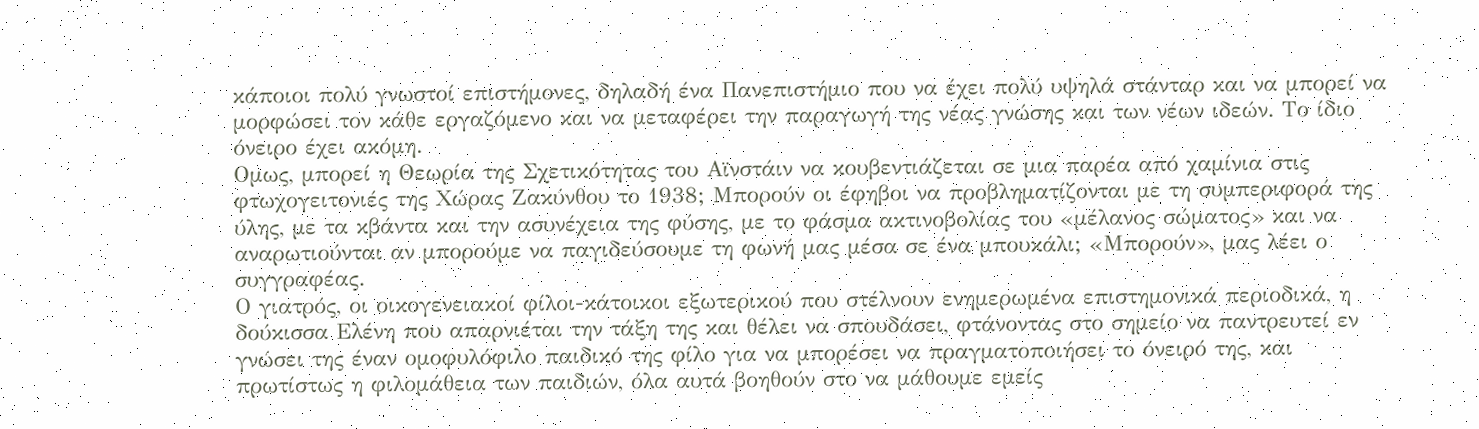κάποιοι πολύ γνωστοί επιστήμονες, δηλαδή ένα Πανεπιστήμιο που να έχει πολύ υψηλά στάνταρ και να μπορεί να μορφώσει τον κάθε εργαζόμενο και να μεταφέρει την παραγωγή της νέας γνώσης και των νέων ιδεών. Το ίδιο όνειρο έχει ακόμη.
Ομως, μπορεί η Θεωρία της Σχετικότητας του Αϊνστάιν να κουβεντιάζεται σε μια παρέα από χαμίνια στις φτωχογειτονιές της Χώρας Ζακύνθου το 1938; Μπορούν οι έφηβοι να προβληματίζονται με τη συμπεριφορά της ύλης, με τα κβάντα και την ασυνέχεια της φύσης, με το φάσμα ακτινοβολίας του «μέλανος σώματος» και να αναρωτιούνται αν μπορούμε να παγιδεύσουμε τη φωνή μας μέσα σε ένα μπουκάλι; «Μπορούν», μας λέει ο συγγραφέας.
Ο γιατρός, οι οικογενειακοί φίλοι-κάτοικοι εξωτερικού που στέλνουν ενημερωμένα επιστημονικά περιοδικά, η δούκισσα Ελένη που απαρνιέται την τάξη της και θέλει να σπουδάσει, φτάνοντας στο σημείο να παντρευτεί εν γνώσει της έναν ομοφυλόφιλο παιδικό της φίλο για να μπορέσει να πραγματοποιήσει το όνειρό της, και πρωτίστως η φιλομάθεια των παιδιών, όλα αυτά βοηθούν στο να μάθουμε εμείς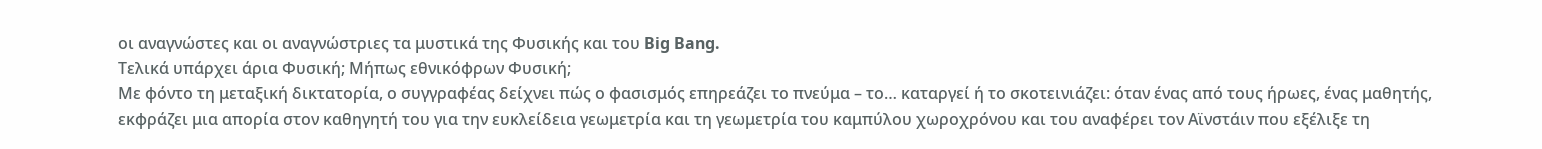οι αναγνώστες και οι αναγνώστριες τα μυστικά της Φυσικής και του Big Bang.
Τελικά υπάρχει άρια Φυσική; Μήπως εθνικόφρων Φυσική;
Με φόντο τη μεταξική δικτατορία, ο συγγραφέας δείχνει πώς ο φασισμός επηρεάζει το πνεύμα – το… καταργεί ή το σκοτεινιάζει: όταν ένας από τους ήρωες, ένας μαθητής, εκφράζει μια απορία στον καθηγητή του για την ευκλείδεια γεωμετρία και τη γεωμετρία του καμπύλου χωροχρόνου και του αναφέρει τον Αϊνστάιν που εξέλιξε τη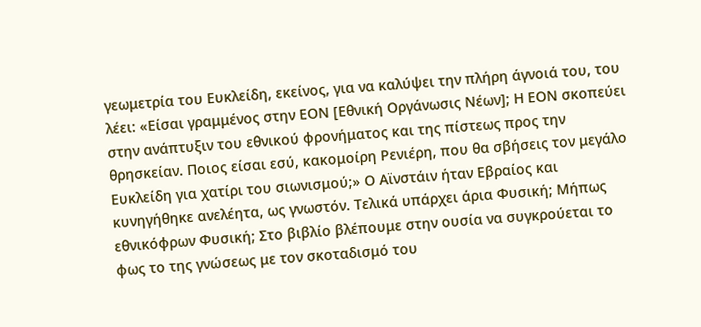γεωμετρία του Ευκλείδη, εκείνος, για να καλύψει την πλήρη άγνοιά του, του λέει: «Είσαι γραμμένος στην ΕΟΝ [Εθνική Οργάνωσις Νέων]; Η ΕΟΝ σκοπεύει στην ανάπτυξιν του εθνικού φρονήματος και της πίστεως προς την θρησκείαν. Ποιος είσαι εσύ, κακομοίρη Ρενιέρη, που θα σβήσεις τον μεγάλο Ευκλείδη για χατίρι του σιωνισμού;» Ο Αϊνστάιν ήταν Εβραίος και κυνηγήθηκε ανελέητα, ως γνωστόν. Τελικά υπάρχει άρια Φυσική; Μήπως εθνικόφρων Φυσική; Στο βιβλίο βλέπουμε στην ουσία να συγκρούεται το φως το της γνώσεως με τον σκοταδισμό του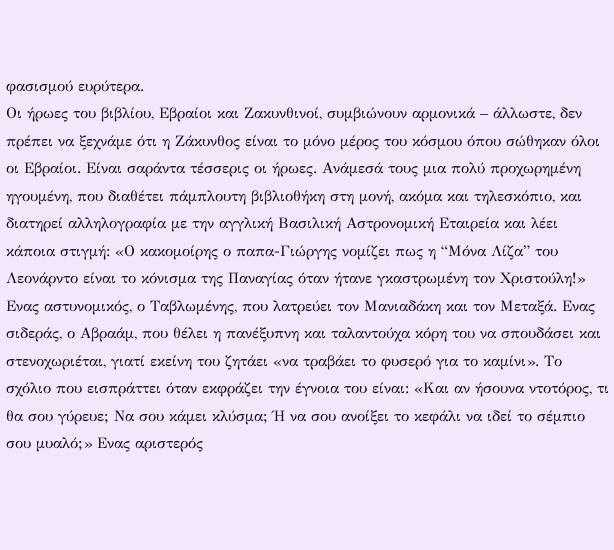φασισμού ευρύτερα.
Οι ήρωες του βιβλίου, Εβραίοι και Ζακυνθινοί, συμβιώνουν αρμονικά – άλλωστε, δεν πρέπει να ξεχνάμε ότι η Ζάκυνθος είναι το μόνο μέρος του κόσμου όπου σώθηκαν όλοι οι Εβραίοι. Είναι σαράντα τέσσερις οι ήρωες. Ανάμεσά τους μια πολύ προχωρημένη ηγουμένη, που διαθέτει πάμπλουτη βιβλιοθήκη στη μονή, ακόμα και τηλεσκόπιο, και διατηρεί αλληλογραφία με την αγγλική Βασιλική Αστρονομική Εταιρεία και λέει κάποια στιγμή: «Ο κακομοίρης ο παπα-Γιώργης νομίζει πως η “Μόνα Λίζα” του Λεονάρντο είναι το κόνισμα της Παναγίας όταν ήτανε γκαστρωμένη τον Χριστούλη!» Ενας αστυνομικός, ο Ταβλωμένης, που λατρεύει τον Μανιαδάκη και τον Μεταξά. Ενας σιδεράς, ο Αβραάμ, που θέλει η πανέξυπνη και ταλαντούχα κόρη του να σπουδάσει και στενοχωριέται, γιατί εκείνη του ζητάει «να τραβάει το φυσερό για το καμίνι». Το σχόλιο που εισπράττει όταν εκφράζει την έγνοια του είναι: «Και αν ήσουνα ντοτόρος, τι θα σου γύρευε; Να σου κάμει κλύσμα; Ή να σου ανοίξει το κεφάλι να ιδεί το σέμπιο σου μυαλό;» Ενας αριστερός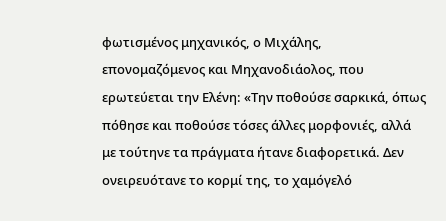φωτισμένος μηχανικός, ο Μιχάλης, επονομαζόμενος και Μηχανοδιάολος, που ερωτεύεται την Ελένη: «Την ποθούσε σαρκικά, όπως πόθησε και ποθούσε τόσες άλλες μορφονιές, αλλά με τούτηνε τα πράγματα ήτανε διαφορετικά. Δεν ονειρευότανε το κορμί της, το χαμόγελό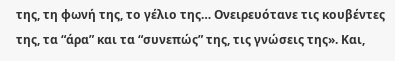της, τη φωνή της, το γέλιο της… Ονειρευότανε τις κουβέντες της, τα “άρα” και τα “συνεπώς” της, τις γνώσεις της». Και,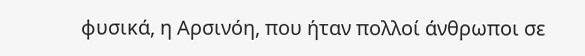φυσικά, η Αρσινόη, που ήταν πολλοί άνθρωποι σε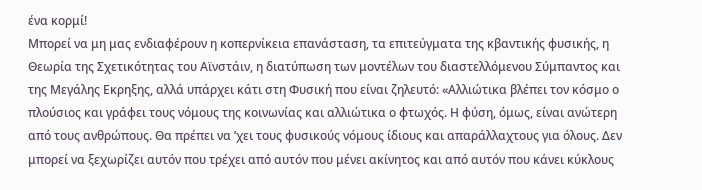ένα κορμί!
Μπορεί να μη μας ενδιαφέρουν η κοπερνίκεια επανάσταση, τα επιτεύγματα της κβαντικής φυσικής, η Θεωρία της Σχετικότητας του Αϊνστάιν, η διατύπωση των μοντέλων του διαστελλόμενου Σύμπαντος και της Μεγάλης Εκρηξης, αλλά υπάρχει κάτι στη Φυσική που είναι ζηλευτό: «Αλλιώτικα βλέπει τον κόσμο ο πλούσιος και γράφει τους νόμους της κοινωνίας και αλλιώτικα ο φτωχός. Η φύση, όμως, είναι ανώτερη από τους ανθρώπους. Θα πρέπει να ’χει τους φυσικούς νόμους ίδιους και απαράλλαχτους για όλους. Δεν μπορεί να ξεχωρίζει αυτόν που τρέχει από αυτόν που μένει ακίνητος και από αυτόν που κάνει κύκλους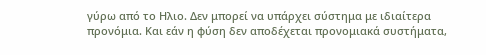γύρω από το Ηλιο. Δεν μπορεί να υπάρχει σύστημα με ιδιαίτερα προνόμια. Και εάν η φύση δεν αποδέχεται προνομιακά συστήματα,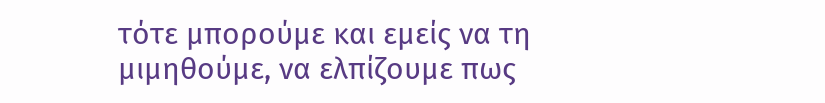τότε μπορούμε και εμείς να τη μιμηθούμε, να ελπίζουμε πως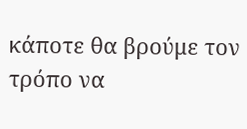κάποτε θα βρούμε τον τρόπο να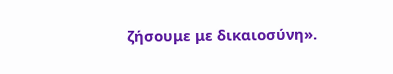ζήσουμε με δικαιοσύνη».